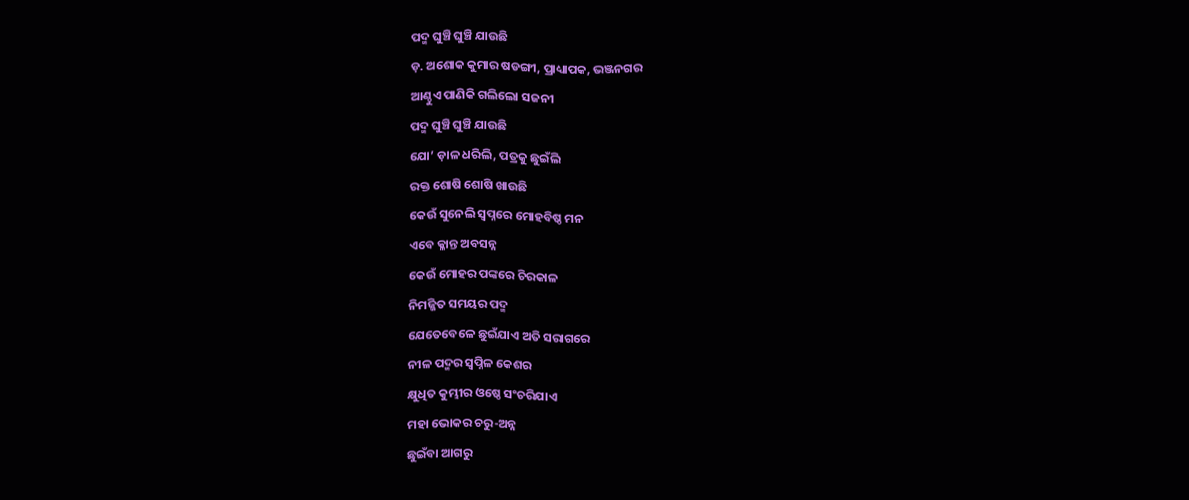ପଦ୍ମ ଘୁଞ୍ଚି ଘୁଞ୍ଚି ଯାଉଛି
ଡ଼. ଅଶୋକ କୁମାର ଷଡଙ୍ଗୀ, ପ୍ରାଧ୍ୟାପକ, ଭଞ୍ଜନଗର
ଆଣ୍ଠୁଏ ପାଣିକି ଗଲିଲୋ ସଜନୀ
ପଦ୍ମ ଘୁଞ୍ଚି ଘୁଞ୍ଚି ଯାଉଛି
ଯୋ’ ଡ଼ାଳ ଧରିଲି, ପତ୍ରକୁ ଛୁଇଁଲି
ରକ୍ତ ଶୋଷି ଶୋଷି ଖାଉଛି
କେଉଁ ସୁନେଲି ସ୍ୱପ୍ନରେ ମୋହବିଷ୍ଠ ମନ
ଏବେ କ୍ଳାନ୍ତ ଅବସନ୍ନ
କେଉଁ ମୋହର ପଙ୍କରେ ଚିରକାଳ
ନିମଜ୍ଜିତ ସମୟର ପଦ୍ମ
ଯେତେବେଳେ ଛୁଇଁଯାଏ ଅତି ସରାଗରେ
ନୀଳ ପଦ୍ମର ସ୍ୱପ୍ନିଳ କେଶର
କ୍ଷୁଧିତ କୁମ୍ଭୀର ଓଷ୍ଠେ ସଂଚରିଯାଏ
ମହା ଭୋକର ଚରୁ-ଅନ୍ନ
ଛୁଇଁବା ଆଗରୁ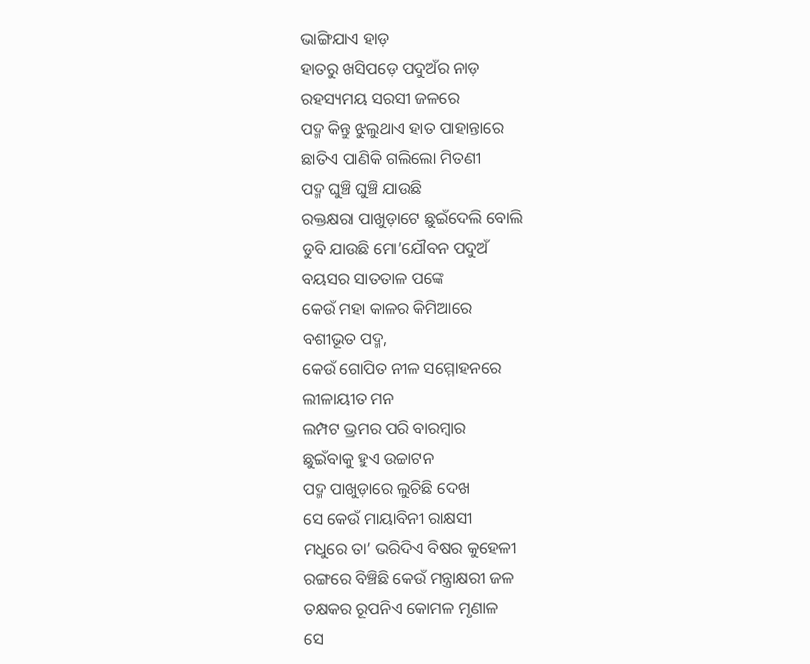ଭାଙ୍ଗିଯାଏ ହାଡ଼
ହାତରୁ ଖସିପଡ଼େ ପଦୁଅଁର ନାଡ଼
ରହସ୍ୟମୟ ସରସୀ ଜଳରେ
ପଦ୍ମ କିନ୍ତୁ ଝୁଲୁଥାଏ ହାତ ପାହାନ୍ତାରେ
ଛାତିଏ ପାଣିକି ଗଲିଲୋ ମିତଣୀ
ପଦ୍ମ ଘୁଞ୍ଚି ଘୁଞ୍ଚି ଯାଉଛି
ରକ୍ତକ୍ଷରା ପାଖୁଡ଼ାଟେ ଛୁଇଁଦେଲି ବୋଲି
ଡୁବି ଯାଉଛି ମୋ’ଯୌବନ ପଦୁଅଁ
ବୟସର ସାତତାଳ ପଙ୍କେ
କେଉଁ ମହା କାଳର କିମିଆରେ
ବଶୀଭୂତ ପଦ୍ମ,
କେଉଁ ଗୋପିତ ନୀଳ ସମ୍ମୋହନରେ
ଲୀଳାୟୀତ ମନ
ଲମ୍ପଟ ଭ୍ରମର ପରି ବାରମ୍ବାର
ଛୁଇଁବାକୁ ହୁଏ ଉଚ୍ଚାଟନ
ପଦ୍ମ ପାଖୁଡ଼ାରେ ଲୁଚିଛି ଦେଖ
ସେ କେଉଁ ମାୟାବିନୀ ରାକ୍ଷସୀ
ମଧୁରେ ତା’ ଭରିଦିଏ ବିଷର କୁହେଳୀ
ରଙ୍ଗରେ ବିଞ୍ଚିଛି କେଉଁ ମନ୍ତ୍ରାକ୍ଷରୀ ଜଳ
ତକ୍ଷକର ରୂପନିଏ କୋମଳ ମୃଣାଳ
ସେ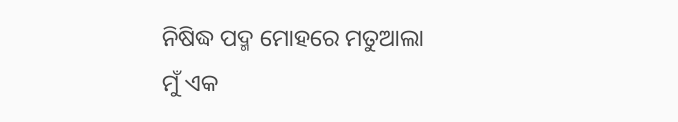ନିଷିଦ୍ଧ ପଦ୍ମ ମୋହରେ ମତୁଆଲା
ମୁଁ ଏକ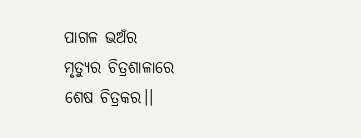ପାଗଳ ଭଅଁର
ମୃତ୍ୟୁର ଚିତ୍ରଶାଳାରେ
ଶେଷ ଚିତ୍ରକର।।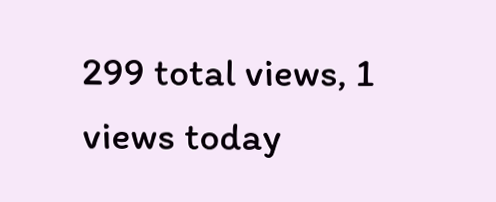299 total views, 1 views today